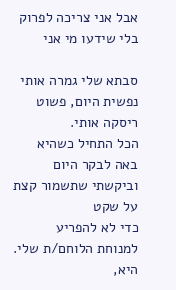אבל אני צריכה לפרוק בלי שידעו מי אני

סבתא שלי גמרה אותי נפשית היום, פשוט ריסקה אותי.
הכל התחיל כשהיא באה לבקר היום וביקשתי שתשמור קצת על שקט
כדי לא להפריע למנוחת הלוחם/ת שלי.
היא,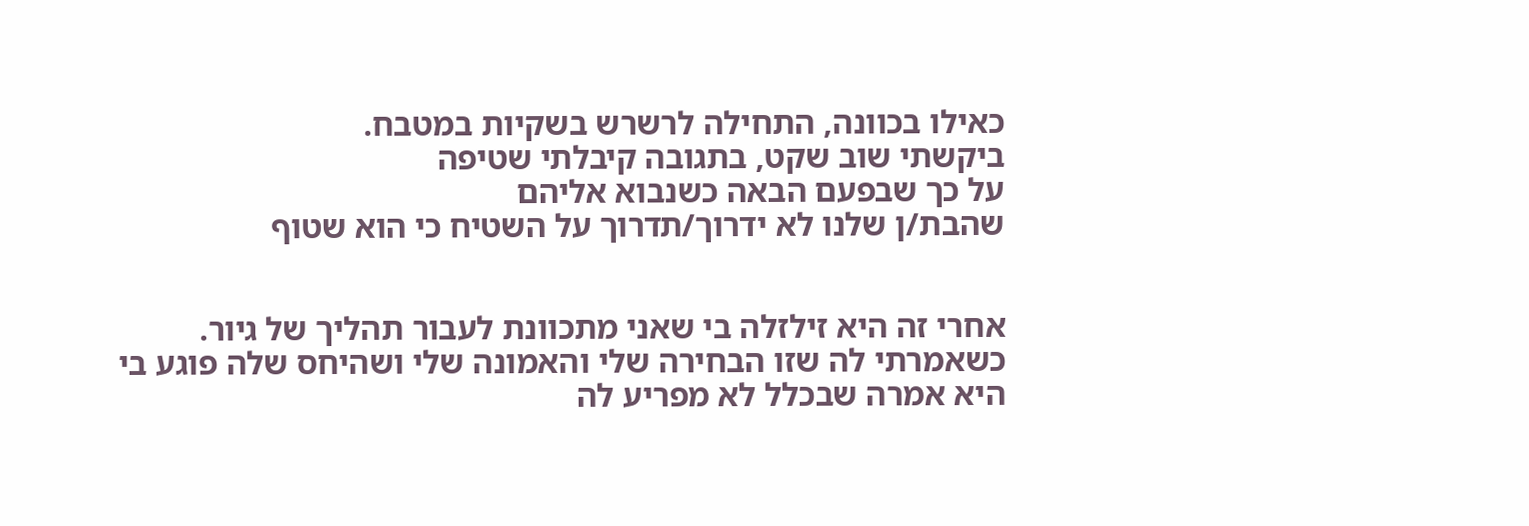כאילו בכוונה, התחילה לרשרש בשקיות במטבח.
ביקשתי שוב שקט, בתגובה קיבלתי שטיפה
על כך שבפעם הבאה כשנבוא אליהם
שהבת/ן שלנו לא ידרוך/תדרוך על השטיח כי הוא שטוף


אחרי זה היא זילזלה בי שאני מתכוונת לעבור תהליך של גיור.
כשאמרתי לה שזו הבחירה שלי והאמונה שלי ושהיחס שלה פוגע בי
היא אמרה שבכלל לא מפריע לה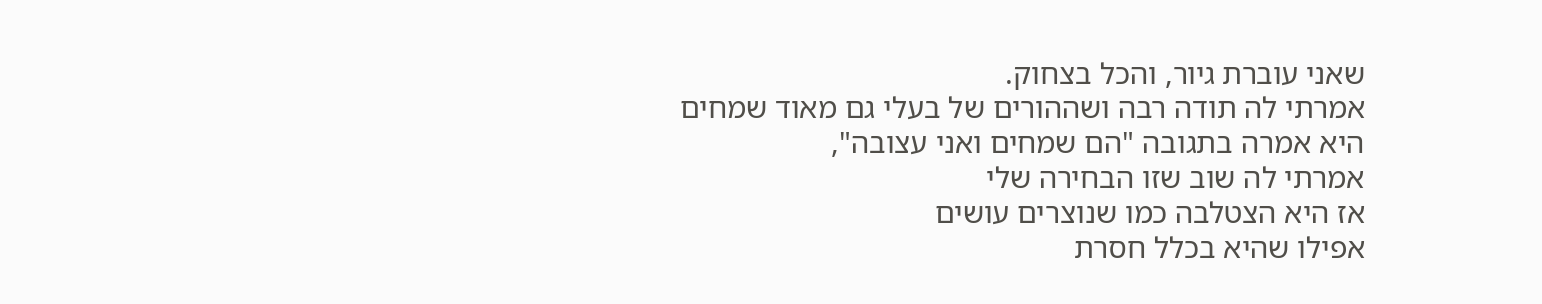שאני עוברת גיור, והכל בצחוק.
אמרתי לה תודה רבה ושההורים של בעלי גם מאוד שמחים
היא אמרה בתגובה "הם שמחים ואני עצובה",
אמרתי לה שוב שזו הבחירה שלי
אז היא הצטלבה כמו שנוצרים עושים
אפילו שהיא בכלל חסרת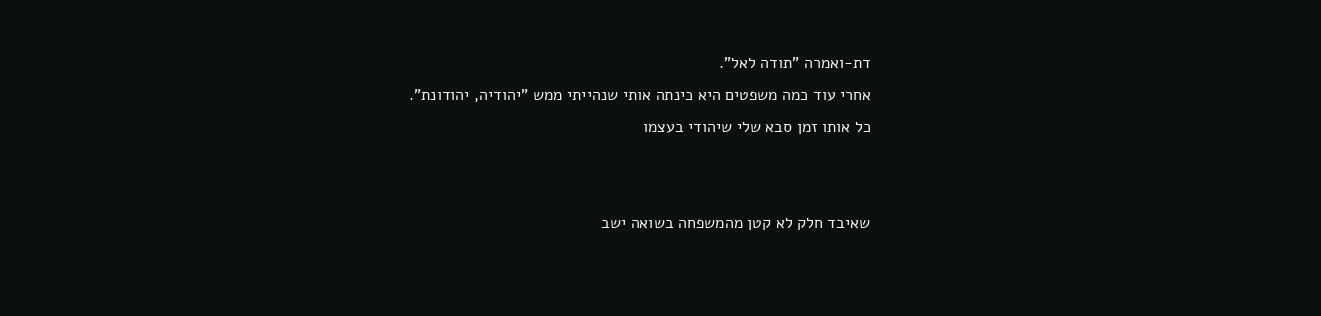דת-ואמרה "תודה לאל".
אחרי עוד כמה משפטים היא כינתה אותי שנהייתי ממש "יהודיה, יהודונת".
כל אותו זמן סבא שלי שיהודי בעצמו


שאיבד חלק לא קטן מהמשפחה בשואה ישב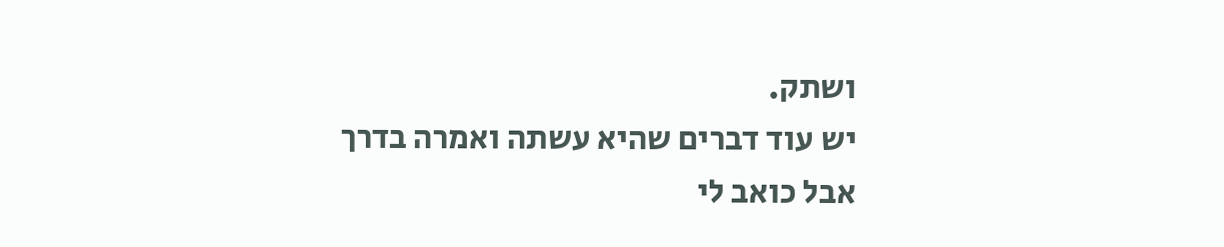ושתק.
יש עוד דברים שהיא עשתה ואמרה בדרך
אבל כואב לי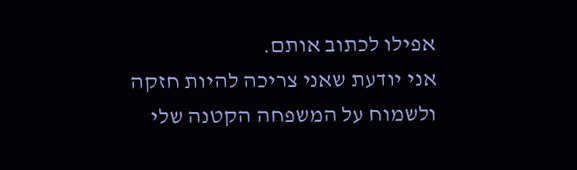אפילו לכתוב אותם.
אני יודעת שאני צריכה להיות חזקה
ולשמוח על המשפחה הקטנה שלי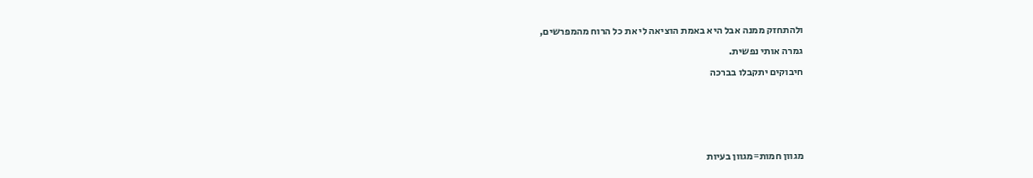ולהתחזק ממנה אבל היא באמת הוציאה לי את כל הרוח מהמפרשים,
גמרה אותי נפשית.
חיבוקים יתקבלו בברכה



מגוון חמות=מגוון בעיות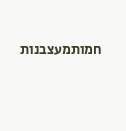חמותמעצבנות